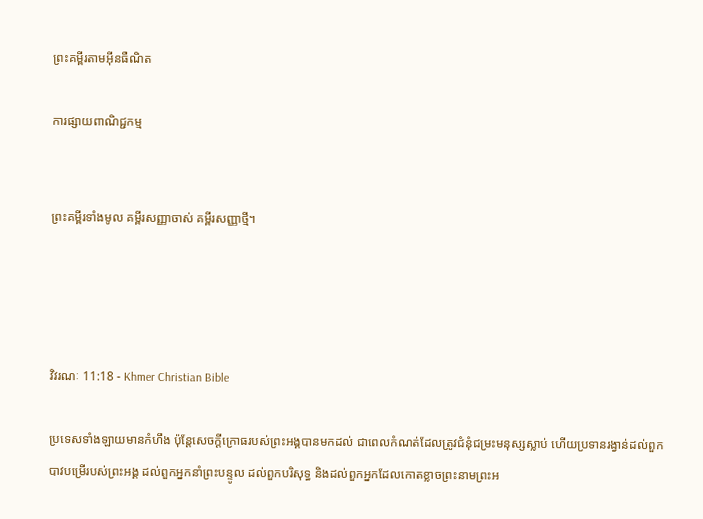ព្រះគម្ពីរតាមអ៊ីនធឺណិត

ការផ្សាយពាណិជ្ជកម្ម


ព្រះគម្ពីរទាំងមូល គម្ពីរសញ្ញាចាស់ គម្ពីរសញ្ញាថ្មី។




វិវរណៈ 11:18 - Khmer Christian Bible

ប្រទេសទាំងឡាយមានកំហឹង ប៉ុន្ដែសេចក្ដីក្រោធរបស់ព្រះអង្គបានមកដល់ ជាពេលកំណត់ដែលត្រូវជំនុំជម្រះមនុស្សស្លាប់ ហើយប្រទានរង្វាន់ដល់ពួកបាវបម្រើរបស់ព្រះអង្គ ដល់ពួកអ្នកនាំព្រះបន្ទូល ដល់ពួកបរិសុទ្ធ និងដល់ពួកអ្នកដែលកោតខ្លាចព្រះនាមព្រះអ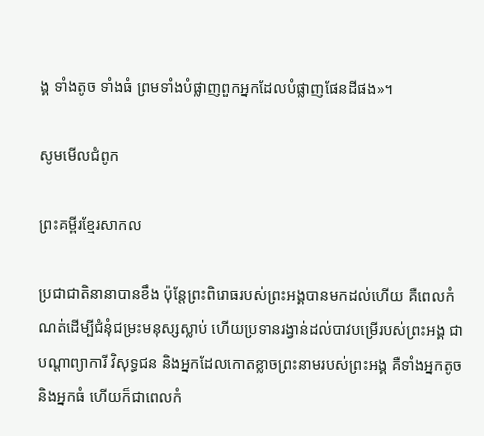ង្គ ទាំងតូច ទាំងធំ ព្រមទាំងបំផ្លាញពួកអ្នកដែលបំផ្លាញផែនដីផង»។

សូមមើលជំពូក

ព្រះគម្ពីរខ្មែរសាកល

ប្រជាជាតិនានាបានខឹង ប៉ុន្តែព្រះពិរោធរបស់ព្រះអង្គបានមកដល់ហើយ គឺពេលកំណត់ដើម្បីជំនុំជម្រះមនុស្សស្លាប់ ហើយប្រទានរង្វាន់ដល់បាវបម្រើរបស់ព្រះអង្គ ជាបណ្ដាព្យាការី វិសុទ្ធជន និងអ្នកដែលកោតខ្លាចព្រះនាមរបស់ព្រះអង្គ គឺទាំងអ្នកតូច និងអ្នកធំ ហើយក៏ជាពេលកំ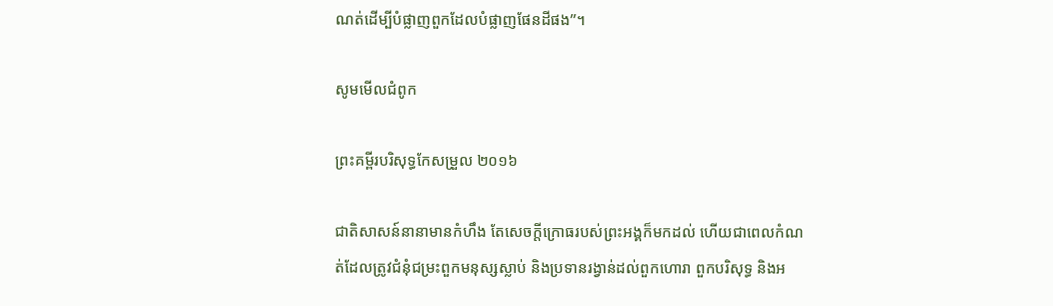ណត់ដើម្បីបំផ្លាញពួកដែលបំផ្លាញផែនដីផង”។

សូមមើលជំពូក

ព្រះគម្ពីរបរិសុទ្ធកែសម្រួល ២០១៦

ជាតិសាសន៍នានាមានកំហឹង តែសេចក្តីក្រោធរបស់ព្រះ‌អង្គក៏មកដល់ ហើយជាពេលកំណត់ដែលត្រូវជំនុំជម្រះពួកមនុស្សស្លាប់ និងប្រទានរង្វាន់ដល់ពួកហោរា ពួកបរិសុទ្ធ និងអ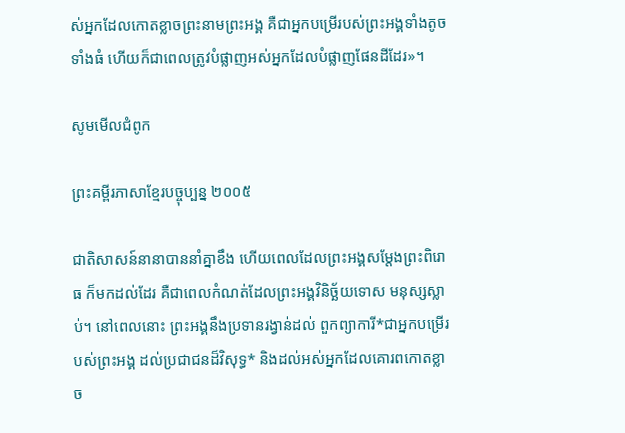ស់អ្នកដែលកោតខ្លាចព្រះ‌នាមព្រះ‌អង្គ គឺជាអ្នកបម្រើរបស់ព្រះ‌អង្គទាំងតូចទាំងធំ ហើយក៏ជាពេលត្រូវបំផ្លាញអស់អ្នកដែលបំផ្លាញផែនដីដែរ»។

សូមមើលជំពូក

ព្រះគម្ពីរភាសាខ្មែរបច្ចុប្បន្ន ២០០៥

ជាតិសាសន៍នានាបាននាំគ្នាខឹង ហើយពេលដែលព្រះអង្គសម្តែងព្រះ‌ពិរោធ ក៏មកដល់ដែរ គឺជាពេលកំណត់ដែលព្រះអង្គវិនិច្ឆ័យទោស មនុស្សស្លាប់។ នៅពេលនោះ ព្រះអង្គនឹងប្រទានរង្វាន់ដល់ ពួកព្យាការី*ជាអ្នកបម្រើរបស់ព្រះអង្គ ដល់ប្រជា‌ជនដ៏វិសុទ្ធ* និងដល់អស់អ្នកដែលគោរពកោតខ្លាច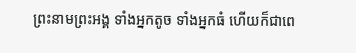ព្រះ‌នាមព្រះអង្គ ទាំងអ្នកតូច ទាំងអ្នកធំ ហើយក៏ជាពេ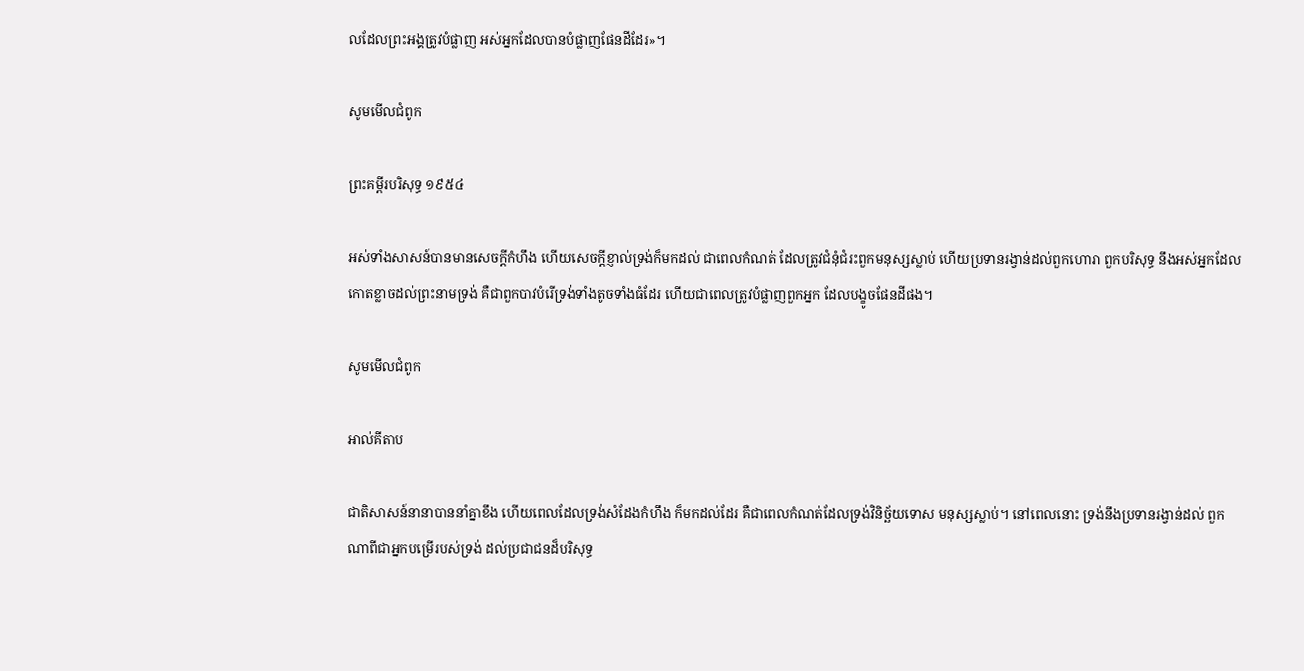លដែលព្រះអង្គត្រូវបំផ្លាញ អស់អ្នកដែលបានបំផ្លាញផែនដីដែរ»។

សូមមើលជំពូក

ព្រះគម្ពីរបរិសុទ្ធ ១៩៥៤

អស់ទាំងសាសន៍បានមានសេចក្ដីកំហឹង ហើយសេចក្ដីខ្ញាល់ទ្រង់ក៏មកដល់ ជាពេលកំណត់ ដែលត្រូវជំនុំជំរះពួកមនុស្សស្លាប់ ហើយប្រទានរង្វាន់ដល់ពួកហោរា ពួកបរិសុទ្ធ នឹងអស់អ្នកដែលកោត‌ខ្លាចដល់ព្រះ‌នាមទ្រង់ គឺជាពួកបាវបំរើទ្រង់ទាំងតូចទាំងធំដែរ ហើយជាពេលត្រូវបំផ្លាញពួកអ្នក ដែលបង្ខូចផែនដីផង។

សូមមើលជំពូក

អាល់គីតាប

ជាតិសាសន៍នានាបាននាំគ្នាខឹង ហើយពេលដែលទ្រង់សំដែងកំហឹង ក៏មកដល់ដែរ គឺជាពេលកំណត់ដែលទ្រង់វិនិច្ឆ័យទោស មនុស្សស្លាប់។ នៅពេលនោះ ទ្រង់នឹងប្រទានរង្វាន់ដល់ ពួកណាពីជាអ្នកបម្រើរបស់ទ្រង់ ដល់ប្រជា‌ជនដ៏‌បរិសុទ្ធ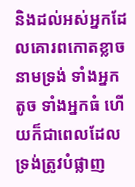និងដល់អស់អ្នកដែលគោរពកោតខ្លាច នាមទ្រង់ ទាំងអ្នកតូច ទាំងអ្នកធំ ហើយក៏ជាពេលដែលទ្រង់ត្រូវបំផ្លាញ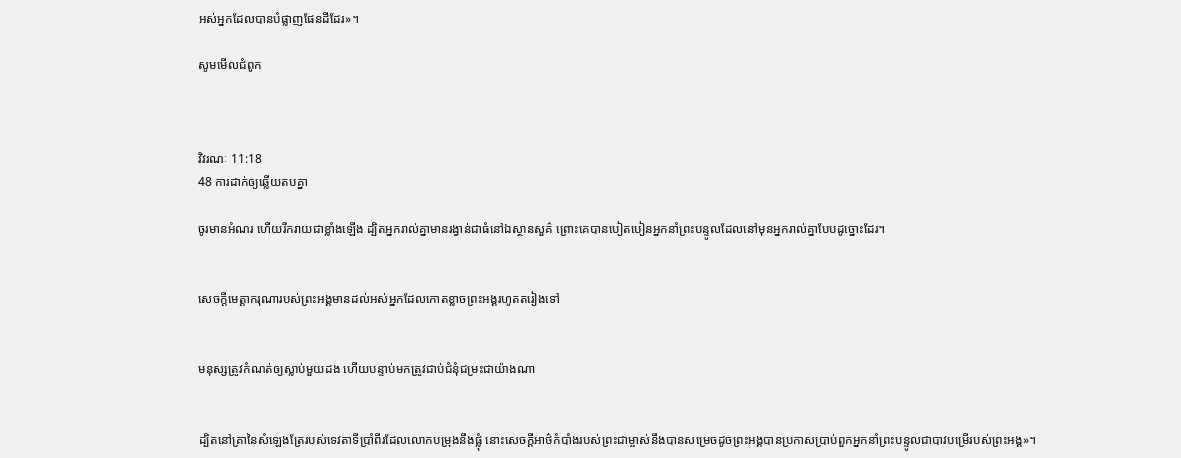អស់អ្នកដែលបានបំផ្លាញផែនដីដែរ»។

សូមមើលជំពូក



វិវរណៈ 11:18
48 ការដាក់ឲ្យឆ្លើយតបគ្នា

ចូរមានអំណរ ហើយរីករាយជាខ្លាំងឡើង ដ្បិតអ្នករាល់គ្នាមានរង្វាន់ជាធំនៅឯ‍ស្ថានសួគ៌ ព្រោះគេបានបៀតបៀនអ្នកនាំព្រះបន្ទូលដែលនៅមុនអ្នករាល់គ្នាបែបដូច្នោះដែរ។


សេចក្ដីមេត្ដាករុណារបស់ព្រះអង្គមានដល់អស់អ្នកដែលកោតខ្លាចព្រះអង្គរហូតតរៀងទៅ


មនុស្សត្រូវកំណត់ឲ្យស្លាប់មួយដង ហើយបន្ទាប់មកត្រូវជាប់ជំនុំជម្រះជាយ៉ាងណា


ដ្បិតនៅគ្រានៃសំឡេងត្រែរបស់ទេវតាទីប្រាំពីរដែលលោកបម្រុងនឹងផ្លុំ នោះសេចក្ដីអាថ៌កំបាំងរបស់ព្រះជាម្ចាស់នឹងបានសម្រេចដូចព្រះអង្គបានប្រកាសប្រាប់ពួកអ្នកនាំព្រះបន្ទូលជាបាវបម្រើរបស់ព្រះអង្គ»។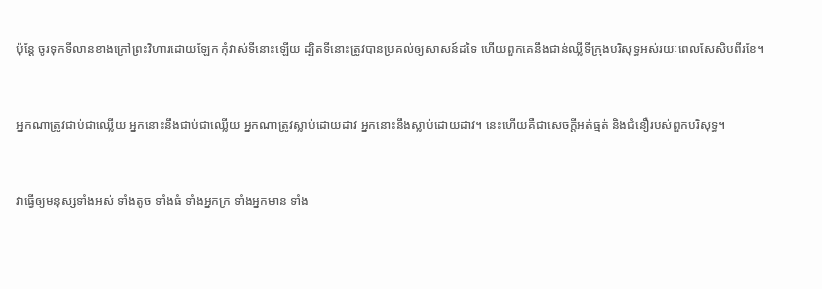ប៉ុន្ដែ ចូរទុកទីលានខាងក្រៅព្រះវិហារដោយឡែក កុំវាស់ទីនោះឡើយ ដ្បិតទីនោះត្រូវបានប្រគល់ឲ្យសាសន៍ដទៃ ហើយពួកគេនឹងជាន់ឈ្លីទីក្រុងបរិសុទ្ធអស់រយៈពេលសែសិបពីរខែ។


អ្នកណាត្រូវជាប់ជាឈ្លើយ អ្នកនោះនឹងជាប់ជាឈ្លើយ អ្នកណាត្រូវស្លាប់ដោយដាវ អ្នកនោះនឹងស្លាប់ដោយដាវ។ នេះហើយគឺជាសេចក្ដីអត់ធ្មត់ និងជំនឿរបស់ពួកបរិសុទ្ធ។


វាធ្វើឲ្យមនុស្សទាំងអស់ ទាំងតូច ទាំងធំ ទាំងអ្នកក្រ ទាំងអ្នកមាន ទាំង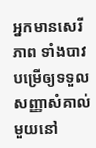អ្នកមានសេរីភាព ទាំងបាវបម្រើឲ្យទទួលសញ្ញាសំគាល់មួយនៅ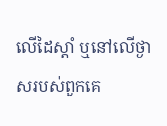លើដៃស្ដាំ ឬនៅលើថ្ងាសរបស់ពួកគេ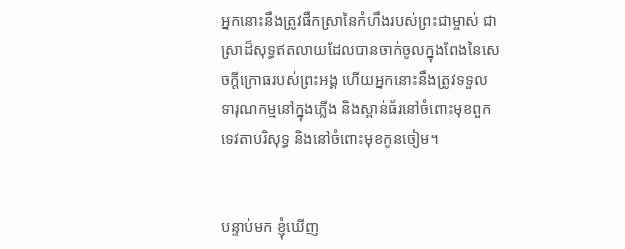អ្នកនោះនឹងត្រូវផឹកស្រានៃកំហឹងរបស់ព្រះជាម្ចាស់ ជាស្រាដ៏សុទ្ធឥតលាយដែលបានចាក់ចូលក្នុងពែងនៃសេចក្ដីក្រោធរបស់ព្រះអង្គ ហើយអ្នកនោះនឹងត្រូវទទួលទារុណកម្មនៅក្នុងភ្លើង និងស្ពាន់ធ័រនៅចំពោះមុខពួកទេវតាបរិសុទ្ធ និងនៅចំពោះមុខកូនចៀម។


បន្ទាប់មក ខ្ញុំឃើញ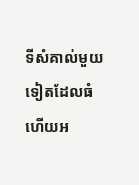ទីសំគាល់មួយទៀតដែលធំ ហើយអ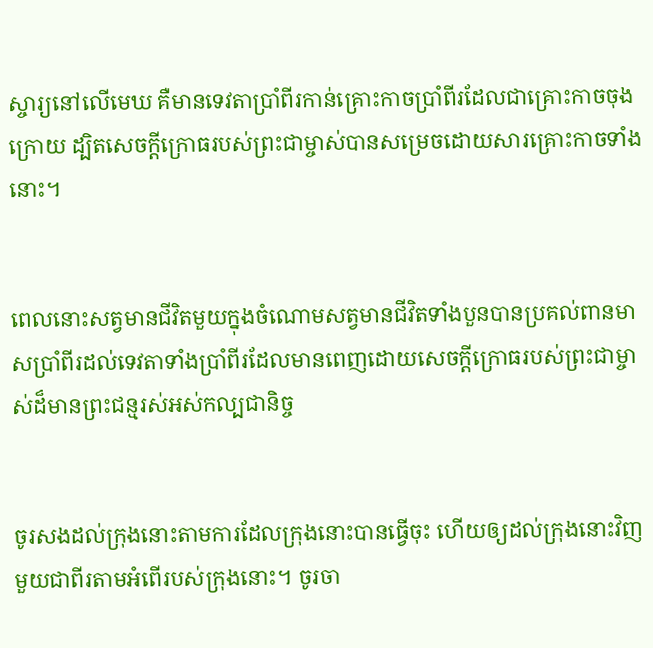ស្ចារ្យនៅលើមេឃ គឺមានទេវតាប្រាំពីរកាន់គ្រោះកាចប្រាំពីរដែលជាគ្រោះកាចចុងក្រោយ ដ្បិតសេចក្ដីក្រោធរបស់ព្រះជាម្ចាស់បានសម្រេចដោយសារគ្រោះកាចទាំងនោះ។


ពេលនោះសត្វមានជីវិតមួយក្នុងចំណោមសត្វមានជីវិតទាំងបួនបានប្រគល់ពានមាសប្រាំពីរដល់ទេវតាទាំងប្រាំពីរដែលមានពេញដោយសេចក្ដីក្រោធរបស់ព្រះជាម្ចាស់ដ៏មានព្រះជន្មរស់អស់កល្បជានិច្ច


ចូរសងដល់ក្រុងនោះតាមការដែលក្រុងនោះបានធ្វើចុះ ហើយឲ្យដល់ក្រុងនោះវិញមួយជាពីរតាមអំពើរបស់ក្រុងនោះ។ ចូរចា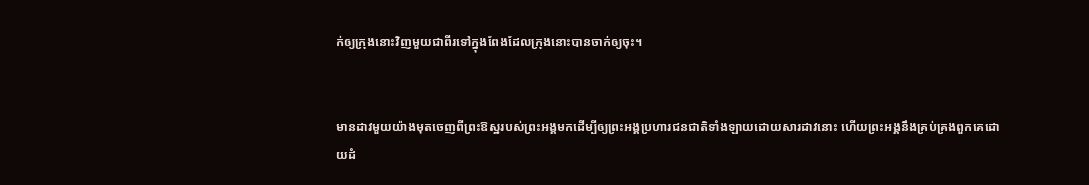ក់ឲ្យក្រុងនោះវិញមួយជាពីរទៅក្នុងពែងដែលក្រុងនោះបានចាក់ឲ្យចុះ។


មានដាវមួយយ៉ាងមុតចេញពីព្រះឱស្ឋរបស់ព្រះអង្គមកដើម្បីឲ្យព្រះអង្គប្រហារជនជាតិទាំងឡាយដោយសារដាវនោះ ហើយព្រះអង្គនឹងគ្រប់គ្រងពួកគេដោយដំ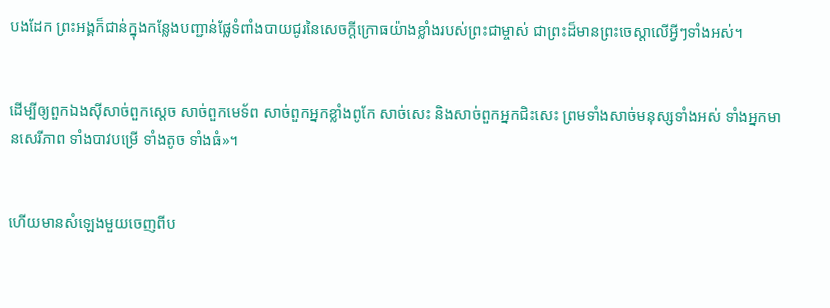បងដែក ព្រះអង្គក៏ជាន់ក្នុងកន្លែងបញ្ជាន់ផ្លែទំពាំងបាយជូរនៃសេចក្ដីក្រោធយ៉ាងខ្លាំងរបស់ព្រះជាម្ចាស់ ជាព្រះដ៏មានព្រះចេស្ដាលើអ្វីៗទាំងអស់។


ដើម្បីឲ្យពួកឯងស៊ីសាច់ពួកស្ដេច សាច់ពួកមេទ័ព សាច់ពួកអ្នកខ្លាំងពូកែ សាច់សេះ និងសាច់ពួកអ្នកជិះសេះ ព្រមទាំងសាច់មនុស្សទាំងអស់ ទាំងអ្នកមានសេរីភាព ទាំងបាវបម្រើ ទាំងតូច ទាំងធំ»។


ហើយមានសំឡេងមួយចេញពីប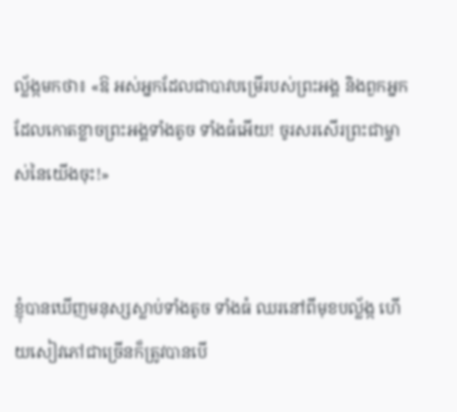ល្ល័ង្កមកថា៖ «ឱ អស់អ្នកដែលជាបាវបម្រើរបស់ព្រះអង្គ និងពួកអ្នកដែលកោតខ្លាចព្រះអង្គទាំងតូច ទាំងធំអើយ! ចូរសរសើរព្រះជាម្ចាស់នៃយើងចុះ!»


ខ្ញុំបានឃើញមនុស្សស្លាប់ទាំងតូច ទាំងធំ ឈរនៅពីមុខបល្ល័ង្ក ហើយសៀវភៅជាច្រើនក៏ត្រូវបានបើ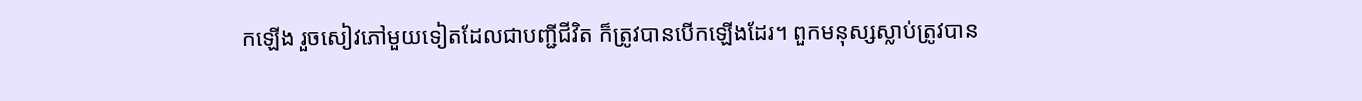កឡើង រួចសៀវភៅមួយទៀតដែលជាបញ្ជីជីវិត ក៏ត្រូវបានបើកឡើងដែរ។ ពួកមនុស្សស្លាប់ត្រូវបាន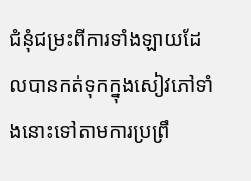ជំនុំជម្រះពីការទាំងឡាយដែលបានកត់ទុកក្នុងសៀវភៅទាំងនោះទៅតាមការប្រព្រឹ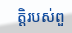ត្ដិរបស់ពួ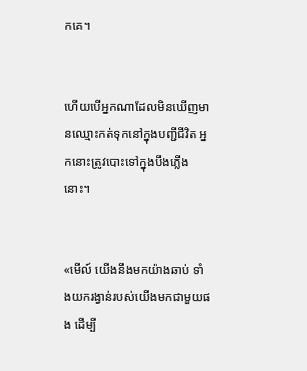កគេ។


ហើយបើអ្នកណាដែលមិនឃើញមានឈ្មោះកត់ទុកនៅក្នុងបញ្ជីជីវិត អ្នកនោះត្រូវបោះទៅក្នុងបឹងភ្លើងនោះ។


«មើល៍ យើងនឹងមកយ៉ាងឆាប់ ទាំងយករង្វាន់របស់យើងមកជាមួយផង ដើម្បី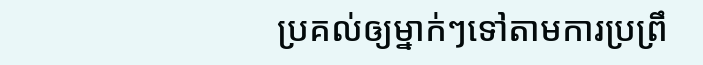ប្រគល់ឲ្យម្នាក់ៗទៅតាមការប្រព្រឹ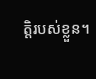ត្តិរបស់ខ្លួន។